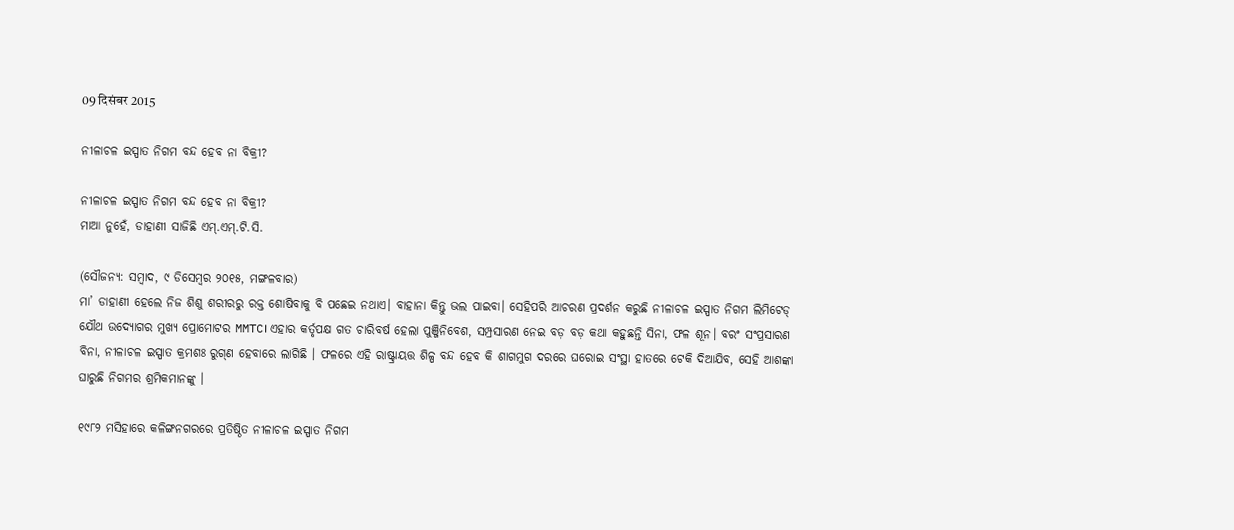09 दिसंबर 2015

ନୀଳାଚଳ ଇସ୍ପାତ ନିଗମ ବନ୍ଦ ହେବ ନା ବିକ୍ରୀ?

ନୀଳାଚଳ ଇସ୍ପାତ ନିଗମ ବନ୍ଦ ହେବ ନା ବିକ୍ରୀ?
ମାଆ ନୁହେଁ, ଡାହାଣୀ ସାଜିଛି ଏମ୍.ଏମ୍‌.ଟି.ସି.

(ସୌଜନ୍ୟ: ସମ୍ବାଦ, ୯ ଡିସେମ୍ବର ୨୦୧୫, ମଙ୍ଗଳବାର)
ମା’ ଡାହାଣୀ ହେଲେ ନିଜ ଶିଶୁ ଶରୀରରୁ ରକ୍ତ ଶୋଷିବାକୁ ବି ପଛେଇ ନଥାଏ। ବାହାନା କିନ୍ତୁ ଭଲ ପାଇବା। ସେହିପରି ଆଚରଣ ପ୍ରଦର୍ଶନ କରୁଛି ନୀଳାଚଳ ଇସ୍ପାତ ନିଗମ ଲିମିଟେଡ୍ ଯୌଥ ଉଦ୍ୟୋଗର ମୁଖ୍ୟ ପ୍ରୋମୋଟର MMTC। ଏହାର କର୍ତୃପକ୍ଷ ଗତ ଚାରିବର୍ଷ ହେଲା ପୁଞ୍ଜିନିବେଶ, ସମ୍ପ୍ରସାରଣ ନେଇ ବଡ଼ ବଡ଼ କଥା କହୁଛନ୍ତି ସିନା, ଫଳ ଶୂନ। ବରଂ ସଂପ୍ରସାରଣ ବିନା, ନୀଳାଚଳ ଇସ୍ପାତ କ୍ରମଶଃ ରୁଗ୍‌ଣ ହେବାରେ ଲାଗିଛି । ଫଳରେ ଏହି ରାଷ୍ଟ୍ରାୟତ୍ତ ଶିଳ୍ପ ବନ୍ଦ ହେବ କି ଶାଗମୁଗ ଦରରେ ଘରୋଇ ସଂସ୍ଥା ହାତରେ ଟେକି ଦିଆଯିବ, ସେହି ଆଶଙ୍କା ଘାରୁଛି ନିଗମର ଶ୍ରମିକମାନଙ୍କୁ ।

୧୯୮୨ ମସିହାରେ କଳିଙ୍ଗନଗରରେ ପ୍ରତିଷ୍ଠିତ ନୀଳାଚଳ ଇସ୍ପାତ ନିଗମ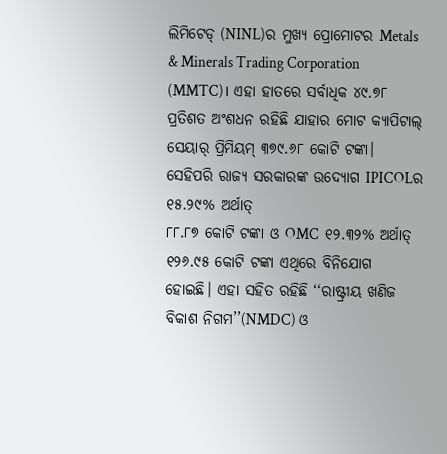ଲିମିଟେଡ୍ (NINL)ର ମୁଖ୍ୟ ପ୍ରୋମୋଟର Metals & Minerals Trading Corporation (MMTC)। ଏହା ହାତରେ ସର୍ବାଧିକ ୪୯.୭୮ ପ୍ରତିଶତ ଅଂଶଧନ ରହିଛି ଯାହାର ମୋଟ କ୍ୟାପିଟାଲ୍ ସେୟାର୍‍ ପ୍ରିମିୟମ୍‍ ୩୭୯.୬୮ କୋଟି ଟଙ୍କା। ସେହିପରି ରାଜ୍ୟ ସରକାରଙ୍କ ଉଦ୍ୟୋଗ IPICOLର ୧୫.୨୯% ଅର୍ଥାତ୍
୮୮.୮୭ କୋଟି ଟଙ୍କା ଓ OMC  ୧୨.୩୨% ଅର୍ଥାତ୍ ୧୨୬.୯୫ କୋଟି ଟଙ୍କା ଏଥିରେ ବିନିଯୋଗ ହୋଇଛି। ଏହା ସହିତ ରହିଛି ‘‘ରାଷ୍ଟ୍ରୀୟ ଖଣିଜ ବିକାଶ ନିଗମ’’(NMDC) ଓ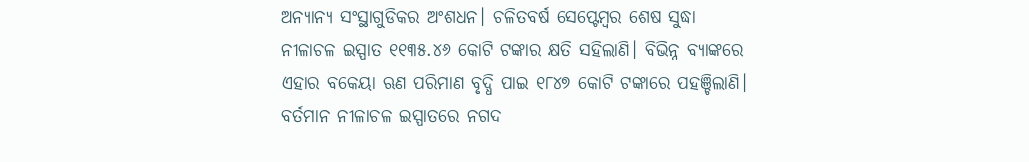ଅନ୍ୟାନ୍ୟ ସଂସ୍ଥାଗୁଡିକର ଅଂଶଧନ। ଚଳିତବର୍ଷ ସେପ୍ଟେମ୍ବର ଶେଷ ସୁଦ୍ଧା ନୀଳାଚଳ ଇସ୍ପାତ ୧୧୩୫.୪୬ କୋଟି ଟଙ୍କାର କ୍ଷତି ସହିଲାଣି। ବିଭିନ୍ନ ବ୍ୟାଙ୍କରେ ଏହାର ବକେୟା ଋଣ ପରିମାଣ ବୃଦ୍ଧି ପାଇ ୧୮୪୭ କୋଟି ଟଙ୍କାରେ ପହଞ୍ଚିଲାଣି। ବର୍ତମାନ ନୀଳାଚଳ ଇସ୍ପାତରେ ନଗଦ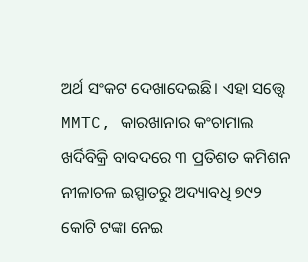ଅର୍ଥ ସଂକଟ ଦେଖାଦେଇଛି। ଏହା ସତ୍ତ୍ୱେ MMTC, କାରଖାନାର କଂଚାମାଲ ଖର୍ଦିବିକ୍ରି ବାବଦରେ ୩ ପ୍ରତିଶତ କମିଶନ ନୀଳାଚଳ ଇସ୍ପାତରୁ ଅଦ୍ୟାବଧି ୭୯୨ କୋଟି ଟଙ୍କା ନେଇ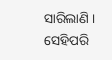ସାରିଲାଣି । ସେହିପରି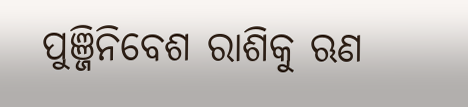ପୁଞ୍ଜିନିବେଶ ରାଶିକୁ ଋଣ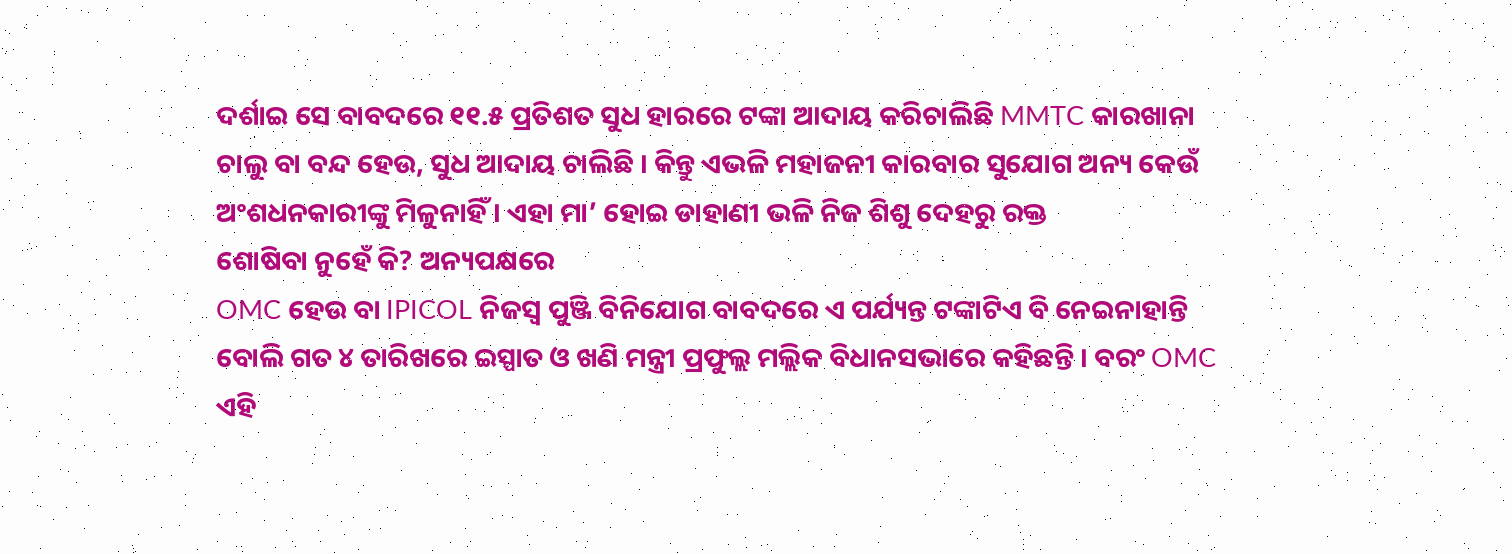ଦର୍ଶାଇ ସେ ବାବଦରେ ୧୧.୫ ପ୍ରତିଶତ ସୁଧ ହାରରେ ଟଙ୍କା ଆଦାୟ କରିଚାଲିଛି MMTC କାରଖାନା ଚାଲୁ ବା ବନ୍ଦ ହେଉ, ସୁଧ ଆଦାୟ ଚାଲିଛି । କିନ୍ତୁ ଏଭଳି ମହାଜନୀ କାରବାର ସୁଯୋଗ ଅନ୍ୟ କେଉଁ ଅଂଶଧନକାରୀଙ୍କୁ ମିଳୁନାହିଁ । ଏହା ମା’ ହୋଇ ଡାହାଣୀ ଭଳି ନିଜ ଶିଶୁ ଦେହରୁ ରକ୍ତ
ଶୋଷିବା ନୁହେଁ କି? ଅନ୍ୟପକ୍ଷରେ
OMC ହେଉ ବା IPICOL ନିଜସ୍ୱ ପୁଞ୍ଜି ବିନିଯୋଗ ବାବଦରେ ଏ ପର୍ଯ୍ୟନ୍ତ ଟଙ୍କାଟିଏ ବି ନେଇନାହାନ୍ତି ବୋଲି ଗତ ୪ ତାରିଖରେ ଇସ୍ପାତ ଓ ଖଣି ମନ୍ତ୍ରୀ ପ୍ରଫୁଲ୍ଲ ମଲ୍ଲିକ ବିଧାନସଭାରେ କହିଛନ୍ତି । ବରଂ OMC ଏହି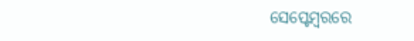ସେପ୍ଟେମ୍ବରରେ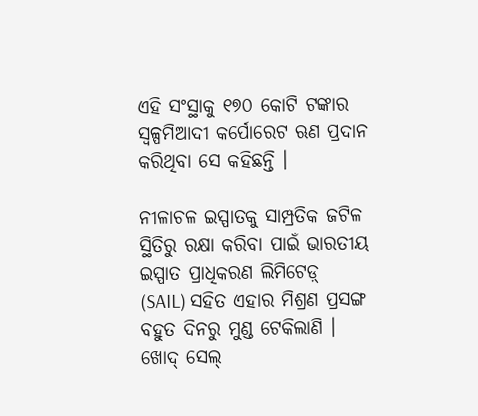ଏହି ସଂସ୍ଥାକୁ ୧୭୦ କୋଟି ଟଙ୍କାର ସ୍ୱଳ୍ପମିଆଦୀ କର୍ପୋରେଟ ଋଣ ପ୍ରଦାନ କରିଥିବା ସେ କହିଛନ୍ତି ।

ନୀଳାଚଳ ଇସ୍ପାତକୁ ସାମ୍ପ୍ରତିକ ଜଟିଳ ସ୍ଥିତିରୁ ରକ୍ଷା କରିବା ପାଇଁ ଭାରତୀୟ ଇସ୍ପାତ ପ୍ରାଧିକରଣ ଲିମିଟେଡ଼୍‌ (SAIL) ସହିତ ଏହାର ମିଶ୍ରଣ ପ୍ରସଙ୍ଗ ବହୁତ ଦିନରୁ ମୁଣ୍ଡ ଟେକିଲାଣି । ଖୋଦ୍ ସେଲ୍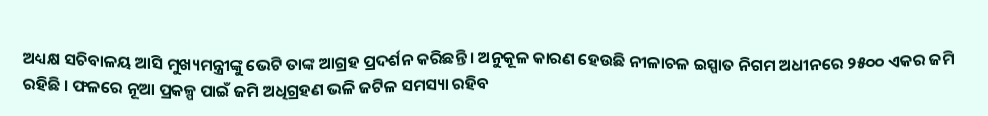ଅଧ୍ୟକ୍ଷ ସଚିବାଳୟ ଆସି ମୁଖ୍ୟମନ୍ତ୍ରୀଙ୍କୁ ଭେଟି ତାଙ୍କ ଆଗ୍ରହ ପ୍ରଦର୍ଶନ କରିଛନ୍ତି । ଅନୁକୂଳ କାରଣ ହେଉଛି ନୀଳାଚଳ ଇସ୍ପାତ ନିଗମ ଅଧୀନରେ ୨୫୦୦ ଏକର ଜମି ରହିଛି । ଫଳରେ ନୂଆ ପ୍ରକଳ୍ପ ପାଇଁ ଜମି ଅଧିଗ୍ରହଣ ଭଳି ଜଟିଳ ସମସ୍ୟା ରହିବ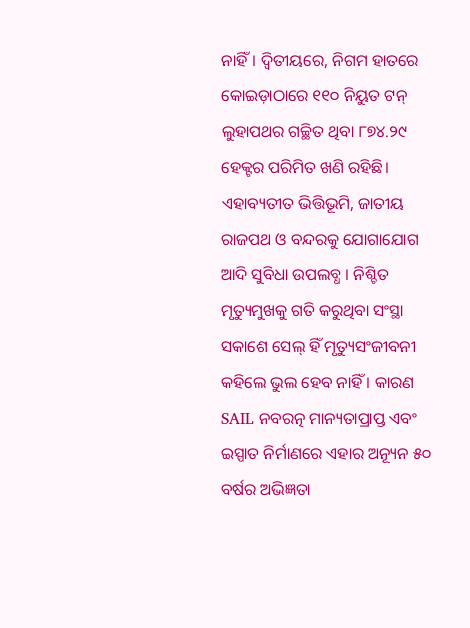ନାହିଁ। ଦ୍ୱିତୀୟରେ, ନିଗମ ହାତରେ କୋଇଡ଼ାଠାରେ ୧୧୦ ନିୟୁତ ଟନ୍ ଲୁହାପଥର ଗଚ୍ଛିତ ଥିବା ୮୭୪.୨୯ ହେକ୍ଟର ପରିମିତ ଖଣି ରହିଛି। ଏହାବ୍ୟତୀତ ଭିତ୍ତିଭୂମି, ଜାତୀୟ ରାଜପଥ ଓ ବନ୍ଦରକୁ ଯୋଗାଯୋଗ ଆଦି ସୁବିଧା ଉପଲବ୍ଧ । ନିଶ୍ଚିତ ମୃତ୍ୟୁମୁଖକୁ ଗତି କରୁଥିବା ସଂସ୍ଥା ସକାଶେ ସେଲ୍ ହିଁ ମୃତ୍ୟୁସଂଜୀବନୀ କହିଲେ ଭୁଲ ହେବ ନାହିଁ । କାରଣ SAIL ନବରତ୍ନ ମାନ୍ୟତାପ୍ରାପ୍ତ ଏବଂ ଇସ୍ପାତ ନିର୍ମାଣରେ ଏହାର ଅନ୍ୟୂନ ୫୦ ବର୍ଷର ଅଭିଜ୍ଞତା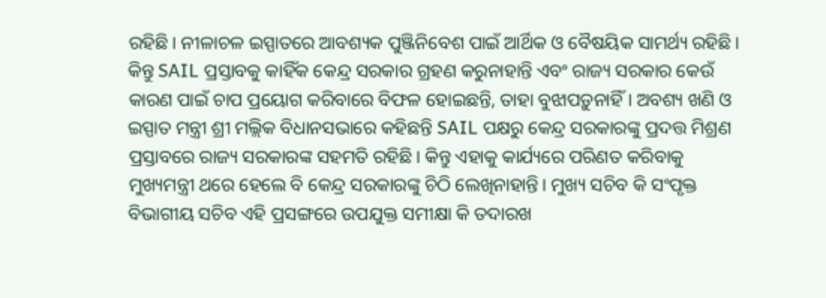ରହିଛି। ନୀଳାଚଳ ଇସ୍ପାତରେ ଆବଶ୍ୟକ ପୁଞ୍ଜିନିବେଶ ପାଇଁ ଆର୍ଥିକ ଓ ବୈଷୟିକ ସାମର୍ଥ୍ୟ ରହିଛି। କିନ୍ତୁ SAIL ପ୍ରସ୍ତାବକୁ କାହିଁକ କେନ୍ଦ୍ର ସରକାର ଗ୍ରହଣ କରୁନାହାନ୍ତି ଏବଂ ରାଜ୍ୟ ସରକାର କେଉଁ କାରଣ ପାଇଁ ଚାପ ପ୍ରୟୋଗ କରିବାରେ ବିଫଳ ହୋଇଛନ୍ତି, ତାହା ବୁଝାପଡ଼ୁନାହିଁ। ଅବଶ୍ୟ ଖଣି ଓ ଇସ୍ପାତ ମନ୍ତ୍ରୀ ଶ୍ରୀ ମଲ୍ଲିକ ବିଧାନସଭାରେ କହିଛନ୍ତି SAIL ପକ୍ଷରୁ କେନ୍ଦ୍ର ସରକାରଙ୍କୁ ପ୍ରଦତ୍ତ ମିଶ୍ରଣ ପ୍ରସ୍ତାବରେ ରାଜ୍ୟ ସରକାରଙ୍କ ସହମତି ରହିଛି। କିନ୍ତୁ ଏହାକୁ କାର୍ଯ୍ୟରେ ପରିଣତ କରିବାକୁ ମୁଖ୍ୟମନ୍ତ୍ରୀ ଥରେ ହେଲେ ବି କେନ୍ଦ୍ର ସରକାରଙ୍କୁ ଚିଠି ଲେଖିନାହାନ୍ତି। ମୁଖ୍ୟ ସଚିବ କି ସଂପୃକ୍ତ ବିଭାଗୀୟ ସଚିବ ଏହି ପ୍ରସଙ୍ଗରେ ଉପଯୁକ୍ତ ସମୀକ୍ଷା କି ତଦାରଖ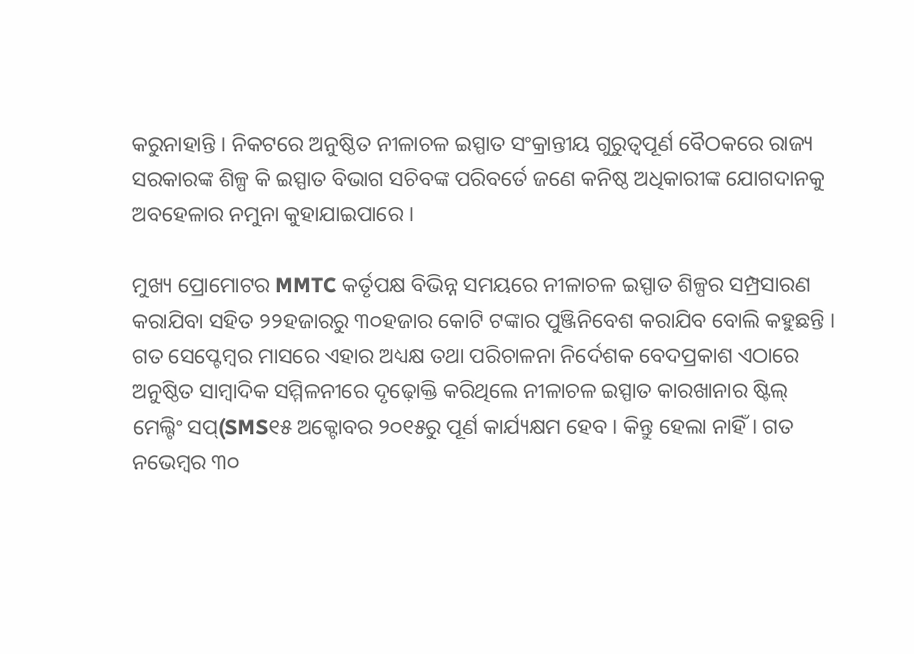କରୁନାହାନ୍ତି । ନିକଟରେ ଅନୁଷ୍ଠିତ ନୀଳାଚଳ ଇସ୍ପାତ ସଂକ୍ରାନ୍ତୀୟ ଗୁରୁତ୍ୱପୂର୍ଣ ବୈଠକରେ ରାଜ୍ୟ ସରକାରଙ୍କ ଶିଳ୍ପ କି ଇସ୍ପାତ ବିଭାଗ ସଚିବଙ୍କ ପରିବର୍ତେ ଜଣେ କନିଷ୍ଠ ଅଧିକାରୀଙ୍କ ଯୋଗଦାନକୁ ଅବହେଳାର ନମୁନା କୁହାଯାଇପାରେ ।

ମୁଖ୍ୟ ପ୍ରୋମୋଟର MMTC କର୍ତୃପକ୍ଷ ବିଭିନ୍ନ ସମୟରେ ନୀଳାଚଳ ଇସ୍ପାତ ଶିଳ୍ପର ସମ୍ପ୍ରସାରଣ କରାଯିବା ସହିତ ୨୨ହଜାରରୁ ୩୦ହଜାର କୋଟି ଟଙ୍କାର ପୁଞ୍ଜିନିବେଶ କରାଯିବ ବୋଲି କହୁଛନ୍ତି । ଗତ ସେପ୍ଟେମ୍ବର ମାସରେ ଏହାର ଅଧ୍ୟକ୍ଷ ତଥା ପରିଚାଳନା ନିର୍ଦେଶକ ବେଦପ୍ରକାଶ ଏଠାରେ ଅନୁଷ୍ଠିତ ସାମ୍ବାଦିକ ସମ୍ମିଳନୀରେ ଦୃଢ଼ୋକ୍ତି କରିଥିଲେ ନୀଳାଚଳ ଇସ୍ପାତ କାରଖାନାର ଷ୍ଟିଲ୍ ମେଲ୍ଟିଂ ସପ୍(SMS୧୫ ଅକ୍ଟୋବର ୨୦୧୫ରୁ ପୂର୍ଣ କାର୍ଯ୍ୟକ୍ଷମ ହେବ। କିନ୍ତୁ ହେଲା ନାହିଁ। ଗତ ନଭେମ୍ବର ୩୦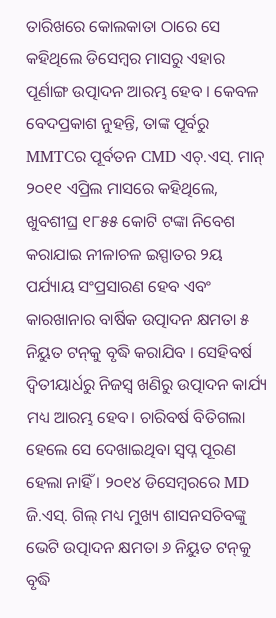ତାରିଖରେ କୋଲକାତା ଠାରେ ସେ କହିଥିଲେ ଡିସେମ୍ବର ମାସରୁ ଏହାର ପୂର୍ଣାଙ୍ଗ ଉତ୍ପାଦନ ଆରମ୍ଭ ହେବ । କେବଳ ବେଦପ୍ରକାଶ ନୁହନ୍ତି, ତାଙ୍କ ପୂର୍ବରୁ MMTCର ପୂର୍ବତନ CMD ଏଚ୍.ଏସ୍. ମାନ୍‌ ୨୦୧୧ ଏପ୍ରିଲ ମାସରେ କହିଥିଲେ, ଖୁବଶୀଘ୍ର ୧୮୫୫ କୋଟି ଟଙ୍କା ନିବେଶ କରାଯାଇ ନୀଳାଚଳ ଇସ୍ପାତର ୨ୟ ପର୍ଯ୍ୟାୟ ସଂପ୍ରସାରଣ ହେବ ଏବଂ କାରଖାନାର ବାର୍ଷିକ ଉତ୍ପାଦନ କ୍ଷମତା ୫ ନିୟୁତ ଟନ୍‌କୁ ବୃଦ୍ଧି କରାଯିବ । ସେହିବର୍ଷ ଦ୍ୱିତୀୟାର୍ଧରୁ ନିଜସ୍ୱ ଖଣିରୁ ଉତ୍ପାଦନ କାର୍ଯ୍ୟ ମଧ୍ୟ ଆରମ୍ଭ ହେବ। ଚାରିବର୍ଷ ବିତିଗଲା ହେଲେ ସେ ଦେଖାଇଥିବା ସ୍ୱପ୍ନ ପୂରଣ ହେଲା ନାହିଁ । ୨୦୧୪ ଡିସେମ୍ବରରେ MD ଜି.ଏସ୍. ଗିଲ୍ ମଧ୍ୟ ମୁଖ୍ୟ ଶାସନସଚିବଙ୍କୁ ଭେଟି ଉତ୍ପାଦନ କ୍ଷମତା ୬ ନିୟୁତ ଟନ୍‌କୁ ବୃଦ୍ଧି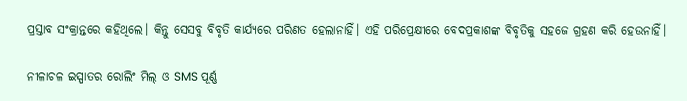ପ୍ରସ୍ତାବ ସଂକ୍ରାନ୍ତରେ କହିଥିଲେ। କିନ୍ତୁ ସେସବୁ ବିବୃତି କାର୍ଯ୍ୟରେ ପରିଣତ ହେଲାନାହିଁ। ଏହି ପରିପ୍ରେକ୍ଷୀରେ ବେଦପ୍ରକାଶଙ୍କ ବିବୃତିକୁ ସହଜେ ଗ୍ରହଣ କରି ହେଉନାହିଁ।

ନୀଳାଚଳ ଇସ୍ପାତର ରୋଲିଂ ମିଲ୍ ଓ SMS ପୂର୍ଣ୍ଣ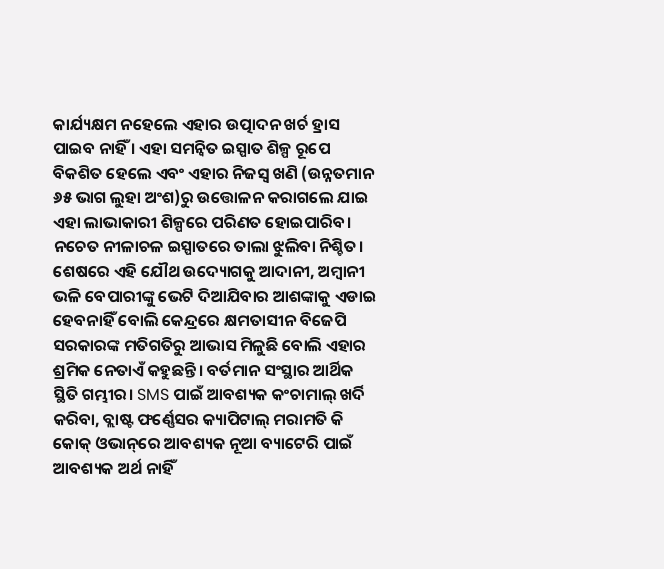କାର୍ଯ୍ୟକ୍ଷମ ନହେଲେ ଏହାର ଉତ୍ପାଦନ ଖର୍ଚ ହ୍ରାସ ପାଇବ ନାହିଁ । ଏହା ସମନ୍ୱିତ ଇସ୍ପାତ ଶିଳ୍ପ ରୂପେ ବିକଶିତ ହେଲେ ଏବଂ ଏହାର ନିଜସ୍ୱ ଖଣି (ଉନ୍ନତମାନ ୬୫ ଭାଗ ଲୁହା ଅଂଶ)ରୁ ଉତ୍ତୋଳନ କରାଗଲେ ଯାଇ ଏହା ଲାଭାକାରୀ ଶିଳ୍ପରେ ପରିଣତ ହୋଇପାରିବ। ନଚେତ ନୀଳାଚଳ ଇସ୍ପାତରେ ତାଲା ଝୁଲିବା ନିଶ୍ଚିତ। ଶେଷରେ ଏହି ଯୌଥ ଉଦ୍ୟୋଗକୁ ଆଦାନୀ, ଅମ୍ବାନୀ ଭଳି ବେପାରୀଙ୍କୁ ଭେଟି ଦିଆଯିବାର ଆଶଙ୍କାକୁ ଏଡାଇ ହେବନାହିଁ ବୋଲି କେନ୍ଦ୍ରରେ କ୍ଷମତାସୀନ ବିଜେପି ସରକାରଙ୍କ ମତିଗତିରୁ ଆଭାସ ମିଳୁଛି ବୋଲି ଏହାର ଶ୍ରମିକ ନେତାଏଁ କହୁଛନ୍ତି। ବର୍ତମାନ ସଂସ୍ଥାର ଆର୍ଥିକ ସ୍ଥିତି ଗମ୍ଭୀର। SMS ପାଇଁ ଆବଶ୍ୟକ କଂଚାମାଲ୍ ଖର୍ଦି କରିବା, ବ୍ଲାଷ୍ଟ ଫର୍ଣ୍ଣେସର କ୍ୟାପିଟାଲ୍ ମରାମତି କି କୋକ୍ ଓଭାନ୍‌ରେ ଆବଶ୍ୟକ ନୂଆ ବ୍ୟାଟେରି ପାଇଁ ଆବଶ୍ୟକ ଅର୍ଥ ନାହିଁ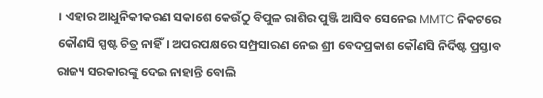। ଏହାର ଆଧୁନିକୀକରଣ ସକାଶେ କେଉଁଠୁ ବିପୁଳ ରାଶିର ପୁଞ୍ଜି ଆସିବ ସେନେଇ MMTC ନିକଟରେ କୌଣସି ସ୍ପଷ୍ଟ ଚିତ୍ର ନାହିଁ। ଅପରପକ୍ଷରେ ସମ୍ପ୍ରସାରଣ ନେଇ ଶ୍ରୀ ବେଦପ୍ରକାଶ କୌଣସି ନିର୍ଦିଷ୍ଟ ପ୍ରସ୍ତାବ ରାଜ୍ୟ ସରକାରଙ୍କୁ ଦେଇ ନାହାନ୍ତି ବୋଲି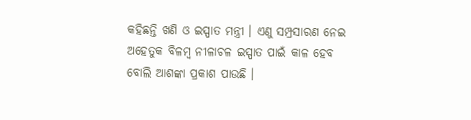କହିଛନ୍ତି ଖଣି ଓ ଇସ୍ପାତ ମନ୍ତ୍ରୀ । ଏଣୁ ସମ୍ପ୍ରସାରଣ ନେଇ ଅହେତୁକ ବିଳମ୍ବ ନୀଳାଚଳ ଇସ୍ପାତ ପାଇଁ କାଳ ହେବ ବୋଲି ଆଶଙ୍କା ପ୍ରକାଶ ପାଉଛି ।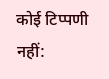कोई टिप्पणी नहीं: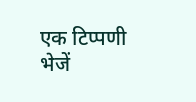एक टिप्पणी भेजें